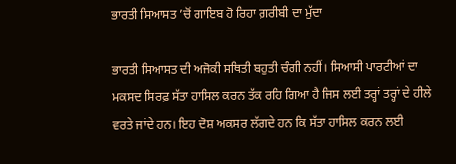ਭਾਰਤੀ ਸਿਆਸਤ ’ਚੋਂ ਗਾਇਬ ਹੋ ਰਿਹਾ ਗ਼ਰੀਬੀ ਦਾ ਮੁੱਦਾ

ਭਾਰਤੀ ਸਿਆਸਤ ਦੀ ਅਜੋਕੀ ਸਥਿਤੀ ਬਹੁਤੀ ਚੰਗੀ ਨਹੀਂ। ਸਿਆਸੀ ਪਾਰਟੀਆਂ ਦਾ ਮਕਸਦ ਸਿਰਫ਼ ਸੱਤਾ ਹਾਸਿਲ ਕਰਨ ਤੱਕ ਰਹਿ ਗਿਆ ਹੈ ਜਿਸ ਲਈ ਤਰ੍ਹਾਂ ਤਰ੍ਹਾਂ ਦੇ ਹੀਲੇ ਵਰਤੇ ਜਾਂਦੇ ਹਨ। ਇਹ ਦੋਸ਼ ਅਕਸਰ ਲੱਗਦੇ ਹਨ ਕਿ ਸੱਤਾ ਹਾਸਿਲ ਕਰਨ ਲਈ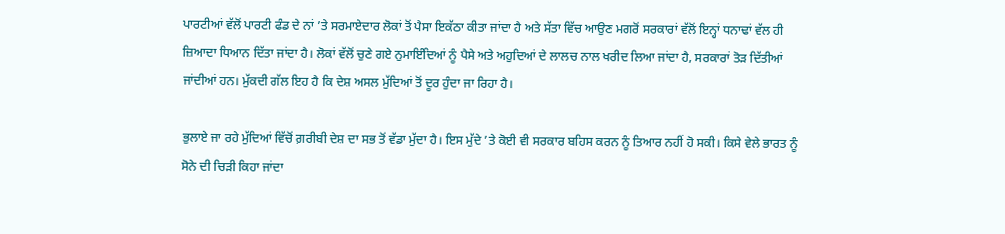ਪਾਰਟੀਆਂ ਵੱਲੋਂ ਪਾਰਟੀ ਫੰਡ ਦੇ ਨਾਂ ’ਤੇ ਸਰਮਾਏਦਾਰ ਲੋਕਾਂ ਤੋਂ ਪੈਸਾ ਇਕੱਠਾ ਕੀਤਾ ਜਾਂਦਾ ਹੈ ਅਤੇ ਸੱਤਾ ਵਿੱਚ ਆਉਣ ਮਗਰੋਂ ਸਰਕਾਰਾਂ ਵੱਲੋਂ ਇਨ੍ਹਾਂ ਧਨਾਢਾਂ ਵੱਲ ਹੀ ਜ਼ਿਆਦਾ ਧਿਆਨ ਦਿੱਤਾ ਜਾਂਦਾ ਹੈ। ਲੋਕਾਂ ਵੱਲੋਂ ਚੁਣੇ ਗਏ ਨੁਮਾਇੰਦਿਆਂ ਨੂੰ ਪੈਸੇ ਅਤੇ ਅਹੁਦਿਆਂ ਦੇ ਲਾਲਚ ਨਾਲ ਖਰੀਦ ਲਿਆ ਜਾਂਦਾ ਹੈ, ਸਰਕਾਰਾਂ ਤੋੜ ਦਿੱਤੀਆਂ ਜਾਂਦੀਆਂ ਹਨ। ਮੁੱਕਦੀ ਗੱਲ ਇਹ ਹੈ ਕਿ ਦੇਸ਼ ਅਸਲ ਮੁੱਦਿਆਂ ਤੋਂ ਦੂਰ ਹੁੰਦਾ ਜਾ ਰਿਹਾ ਹੈ।

ਭੁਲਾਏ ਜਾ ਰਹੇ ਮੁੱਦਿਆਂ ਵਿੱਚੋਂ ਗ਼ਰੀਬੀ ਦੇਸ਼ ਦਾ ਸਭ ਤੋਂ ਵੱਡਾ ਮੁੱਦਾ ਹੈ। ਇਸ ਮੁੱਦੇ ’ਤੇ ਕੋਈ ਵੀ ਸਰਕਾਰ ਬਹਿਸ ਕਰਨ ਨੂੰ ਤਿਆਰ ਨਹੀਂ ਹੋ ਸਕੀ। ਕਿਸੇ ਵੇਲੇ ਭਾਰਤ ਨੂੰ ਸੋਨੇ ਦੀ ਚਿੜੀ ਕਿਹਾ ਜਾਂਦਾ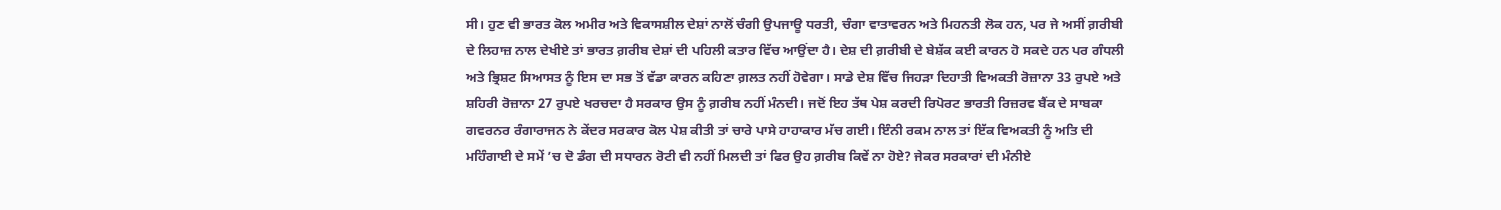ਸੀ। ਹੁਣ ਵੀ ਭਾਰਤ ਕੋਲ ਅਮੀਰ ਅਤੇ ਵਿਕਾਸਸ਼ੀਲ ਦੇਸ਼ਾਂ ਨਾਲੋਂ ਚੰਗੀ ਉਪਜਾਊ ਧਰਤੀ, ਚੰਗਾ ਵਾਤਾਵਰਨ ਅਤੇ ਮਿਹਨਤੀ ਲੋਕ ਹਨ, ਪਰ ਜੇ ਅਸੀਂ ਗ਼ਰੀਬੀ ਦੇ ਲਿਹਾਜ਼ ਨਾਲ ਦੇਖੀਏ ਤਾਂ ਭਾਰਤ ਗ਼ਰੀਬ ਦੇਸ਼ਾਂ ਦੀ ਪਹਿਲੀ ਕਤਾਰ ਵਿੱਚ ਆਉਂਦਾ ਹੈ। ਦੇਸ਼ ਦੀ ਗ਼ਰੀਬੀ ਦੇ ਬੇਸ਼ੱਕ ਕਈ ਕਾਰਨ ਹੋ ਸਕਦੇ ਹਨ ਪਰ ਗੰਧਲੀ ਅਤੇ ਭ੍ਰਿਸ਼ਟ ਸਿਆਸਤ ਨੂੰ ਇਸ ਦਾ ਸਭ ਤੋਂ ਵੱਡਾ ਕਾਰਨ ਕਹਿਣਾ ਗ਼ਲਤ ਨਹੀਂ ਹੋਵੇਗਾ। ਸਾਡੇ ਦੇਸ਼ ਵਿੱਚ ਜਿਹੜਾ ਦਿਹਾਤੀ ਵਿਅਕਤੀ ਰੋਜ਼ਾਨਾ 33 ਰੁਪਏ ਅਤੇ ਸ਼ਹਿਰੀ ਰੋਜ਼ਾਨਾ 27 ਰੁਪਏ ਖਰਚਦਾ ਹੈ ਸਰਕਾਰ ਉਸ ਨੂੰ ਗ਼ਰੀਬ ਨਹੀਂ ਮੰਨਦੀ। ਜਦੋਂ ਇਹ ਤੱਥ ਪੇਸ਼ ਕਰਦੀ ਰਿਪੋਰਟ ਭਾਰਤੀ ਰਿਜ਼ਰਵ ਬੈਂਕ ਦੇ ਸਾਬਕਾ ਗਵਰਨਰ ਰੰਗਾਰਾਜਨ ਨੇ ਕੇਂਦਰ ਸਰਕਾਰ ਕੋਲ ਪੇਸ਼ ਕੀਤੀ ਤਾਂ ਚਾਰੇ ਪਾਸੇ ਹਾਹਾਕਾਰ ਮੱਚ ਗਈ। ਇੰਨੀ ਰਕਮ ਨਾਲ ਤਾਂ ਇੱਕ ਵਿਅਕਤੀ ਨੂੰ ਅਤਿ ਦੀ ਮਹਿੰਗਾਈ ਦੇ ਸਮੇਂ ’ਚ ਦੋ ਡੰਗ ਦੀ ਸਧਾਰਨ ਰੋਟੀ ਵੀ ਨਹੀਂ ਮਿਲਦੀ ਤਾਂ ਫਿਰ ਉਹ ਗ਼ਰੀਬ ਕਿਵੇਂ ਨਾ ਹੋਏ? ਜੇਕਰ ਸਰਕਾਰਾਂ ਦੀ ਮੰਨੀਏ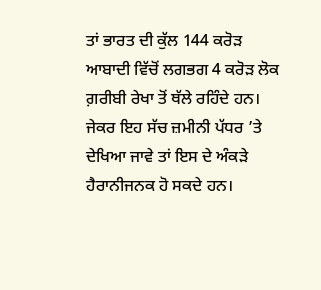ਤਾਂ ਭਾਰਤ ਦੀ ਕੁੱਲ 144 ਕਰੋੜ ਆਬਾਦੀ ਵਿੱਚੋਂ ਲਗਭਗ 4 ਕਰੋੜ ਲੋਕ ਗ਼ਰੀਬੀ ਰੇਖਾ ਤੋਂ ਥੱਲੇ ਰਹਿੰਦੇ ਹਨ। ਜੇਕਰ ਇਹ ਸੱਚ ਜ਼ਮੀਨੀ ਪੱਧਰ ’ਤੇ ਦੇਖਿਆ ਜਾਵੇ ਤਾਂ ਇਸ ਦੇ ਅੰਕੜੇ ਹੈਰਾਨੀਜਨਕ ਹੋ ਸਕਦੇ ਹਨ।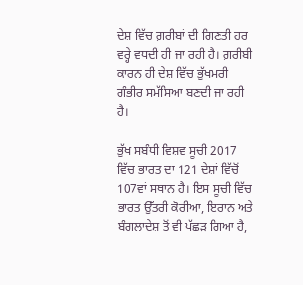ਦੇਸ਼ ਵਿੱਚ ਗ਼ਰੀਬਾਂ ਦੀ ਗਿਣਤੀ ਹਰ ਵਰ੍ਹੇ ਵਧਦੀ ਹੀ ਜਾ ਰਹੀ ਹੈ। ਗ਼ਰੀਬੀ ਕਾਰਨ ਹੀ ਦੇਸ਼ ਵਿੱਚ ਭੁੱਖਮਰੀ ਗੰਭੀਰ ਸਮੱਸਿਆ ਬਣਦੀ ਜਾ ਰਹੀ ਹੈ।

ਭੁੱਖ ਸਬੰਧੀ ਵਿਸ਼ਵ ਸੂਚੀ 2017 ਵਿੱਚ ਭਾਰਤ ਦਾ 121 ਦੇਸ਼ਾਂ ਵਿੱਚੋਂ 107ਵਾਂ ਸਥਾਨ ਹੈ। ਇਸ ਸੂਚੀ ਵਿੱਚ ਭਾਰਤ ਉੱਤਰੀ ਕੋਰੀਆ, ਇਰਾਨ ਅਤੇ ਬੰਗਲਾਦੇਸ਼ ਤੋਂ ਵੀ ਪੱਛੜ ਗਿਆ ਹੈ,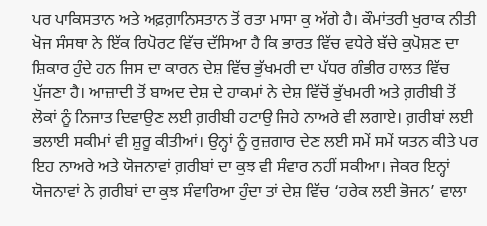ਪਰ ਪਾਕਿਸਤਾਨ ਅਤੇ ਅਫ਼ਗ਼ਾਨਿਸਤਾਨ ਤੋਂ ਰਤਾ ਮਾਸਾ ਕੁ ਅੱਗੇ ਹੈ। ਕੌਮਾਂਤਰੀ ਖੁਰਾਕ ਨੀਤੀ ਖੋਜ ਸੰਸਥਾ ਨੇ ਇੱਕ ਰਿਪੋਰਟ ਵਿੱਚ ਦੱਸਿਆ ਹੈ ਕਿ ਭਾਰਤ ਵਿੱਚ ਵਧੇਰੇ ਬੱਚੇ ਕੁਪੋਸ਼ਣ ਦਾ ਸ਼ਿਕਾਰ ਹੁੰਦੇ ਹਨ ਜਿਸ ਦਾ ਕਾਰਨ ਦੇਸ਼ ਵਿੱਚ ਭੁੱਖਮਰੀ ਦਾ ਪੱਧਰ ਗੰਭੀਰ ਹਾਲਤ ਵਿੱਚ ਪੁੱਜਣਾ ਹੈ। ਆਜ਼ਾਦੀ ਤੋਂ ਬਾਅਦ ਦੇਸ਼ ਦੇ ਹਾਕਮਾਂ ਨੇ ਦੇਸ਼ ਵਿੱਚੋਂ ਭੁੱਖਮਰੀ ਅਤੇ ਗ਼ਰੀਬੀ ਤੋਂ ਲੋਕਾਂ ਨੂੰ ਨਿਜਾਤ ਦਿਵਾਉਣ ਲਈ ਗ਼ਰੀਬੀ ਹਟਾਉ ਜਿਹੇ ਨਾਅਰੇ ਵੀ ਲਗਾਏ। ਗ਼ਰੀਬਾਂ ਲਈ ਭਲਾਈ ਸਕੀਮਾਂ ਵੀ ਸ਼ੁਰੂ ਕੀਤੀਆਂ। ਉਨ੍ਹਾਂ ਨੂੰ ਰੁਜ਼ਗਾਰ ਦੇਣ ਲਈ ਸਮੇਂ ਸਮੇਂ ਯਤਨ ਕੀਤੇ ਪਰ ਇਹ ਨਾਅਰੇ ਅਤੇ ਯੋਜਨਾਵਾਂ ਗ਼ਰੀਬਾਂ ਦਾ ਕੁਝ ਵੀ ਸੰਵਾਰ ਨਹੀਂ ਸਕੀਆ। ਜੇਕਰ ਇਨ੍ਹਾਂ ਯੋਜਨਾਵਾਂ ਨੇ ਗ਼ਰੀਬਾਂ ਦਾ ਕੁਝ ਸੰਵਾਰਿਆ ਹੁੰਦਾ ਤਾਂ ਦੇਸ਼ ਵਿੱਚ ‘ਹਰੇਕ ਲਈ ਭੋਜਨ’ ਵਾਲਾ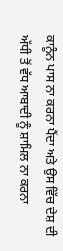ਕਾਨੂੰਨ ਪਾਸ ਨਾ ਕਰਨਾ ਪੈਂਦਾ ਅਤੇ ਉਸ ਵਿੱਚ ਦੇਸ਼ ਦੀ ਅੱਧੀ ਤੋਂ ਵੱਧ ਆਬਾਦੀ ਨੂੰ ਸ਼ਾਮਿਲ ਨਾ ਕਰਨਾ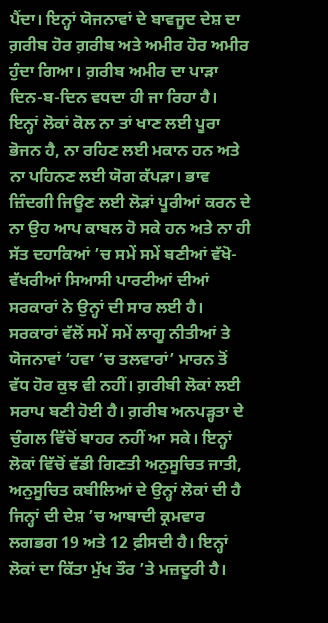ਪੈਂਦਾ। ਇਨ੍ਹਾਂ ਯੋਜਨਾਵਾਂ ਦੇ ਬਾਵਜੂਦ ਦੇਸ਼ ਦਾ ਗ਼ਰੀਬ ਹੋਰ ਗ਼ਰੀਬ ਅਤੇ ਅਮੀਰ ਹੋਰ ਅਮੀਰ ਹੁੰਦਾ ਗਿਆ। ਗ਼ਰੀਬ ਅਮੀਰ ਦਾ ਪਾੜਾ ਦਿਨ-ਬ-ਦਿਨ ਵਧਦਾ ਹੀ ਜਾ ਰਿਹਾ ਹੈ। ਇਨ੍ਹਾਂ ਲੋਕਾਂ ਕੋਲ ਨਾ ਤਾਂ ਖਾਣ ਲਈ ਪੂਰਾ ਭੋਜਨ ਹੈ, ਨਾ ਰਹਿਣ ਲਈ ਮਕਾਨ ਹਨ ਅਤੇ ਨਾ ਪਹਿਨਣ ਲਈ ਯੋਗ ਕੱਪੜਾ। ਭਾਵ ਜ਼ਿੰਦਗੀ ਜਿਊਣ ਲਈ ਲੋੜਾਂ ਪੂਰੀਆਂ ਕਰਨ ਦੇ ਨਾ ਉਹ ਆਪ ਕਾਬਲ ਹੋ ਸਕੇ ਹਨ ਅਤੇ ਨਾ ਹੀ ਸੱਤ ਦਹਾਕਿਆਂ ’ਚ ਸਮੇਂ ਸਮੇਂ ਬਣੀਆਂ ਵੱਖੋ-ਵੱਖਰੀਆਂ ਸਿਆਸੀ ਪਾਰਟੀਆਂ ਦੀਆਂ ਸਰਕਾਰਾਂ ਨੇ ਉਨ੍ਹਾਂ ਦੀ ਸਾਰ ਲਈ ਹੈ। ਸਰਕਾਰਾਂ ਵੱਲੋਂ ਸਮੇਂ ਸਮੇਂ ਲਾਗੂ ਨੀਤੀਆਂ ਤੇ ਯੋਜਨਾਵਾਂ ‘ਹਵਾ ’ਚ ਤਲਵਾਰਾਂ’ ਮਾਰਨ ਤੋਂ ਵੱਧ ਹੋਰ ਕੁਝ ਵੀ ਨਹੀਂ। ਗ਼ਰੀਬੀ ਲੋਕਾਂ ਲਈ ਸਰਾਪ ਬਣੀ ਹੋਈ ਹੈ। ਗ਼ਰੀਬ ਅਨਪੜ੍ਹਤਾ ਦੇ ਚੁੰਗਲ ਵਿੱਚੋਂ ਬਾਹਰ ਨਹੀਂ ਆ ਸਕੇ। ਇਨ੍ਹਾਂ ਲੋਕਾਂ ਵਿੱਚੋਂ ਵੱਡੀ ਗਿਣਤੀ ਅਨੁਸੂਚਿਤ ਜਾਤੀ, ਅਨੁਸੂਚਿਤ ਕਬੀਲਿਆਂ ਦੇ ਉਨ੍ਹਾਂ ਲੋਕਾਂ ਦੀ ਹੈ ਜਿਨ੍ਹਾਂ ਦੀ ਦੇਸ਼ ’ਚ ਆਬਾਦੀ ਕ੍ਰਮਵਾਰ ਲਗਭਗ 19 ਅਤੇ 12 ਫ਼ੀਸਦੀ ਹੈ। ਇਨ੍ਹਾਂ ਲੋਕਾਂ ਦਾ ਕਿੱਤਾ ਮੁੱਖ ਤੌਰ ’ਤੇ ਮਜ਼ਦੂਰੀ ਹੈ।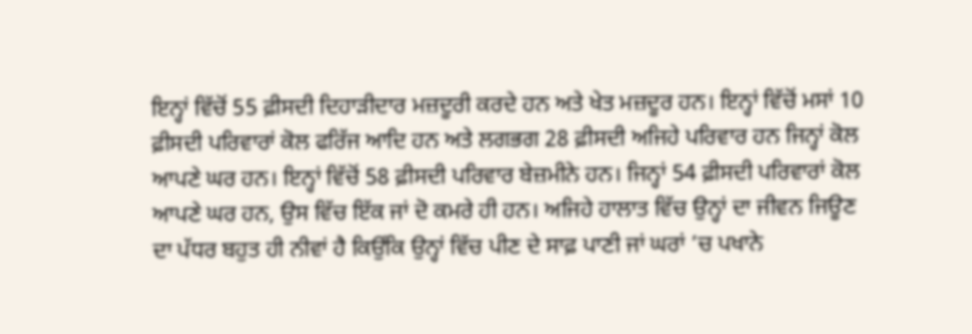ਇਨ੍ਹਾਂ ਵਿੱਚੋਂ 55 ਫ਼ੀਸਦੀ ਦਿਹਾੜੀਦਾਰ ਮਜ਼ਦੂਰੀ ਕਰਦੇ ਹਨ ਅਤੇ ਖੇਤ ਮਜ਼ਦੂਰ ਹਨ। ਇਨ੍ਹਾਂ ਵਿੱਚੋਂ ਮਸਾਂ 10 ਫ਼ੀਸਦੀ ਪਰਿਵਾਰਾਂ ਕੋਲ ਫਰਿੱਜ ਆਦਿ ਹਨ ਅਤੇ ਲਗਭਗ 28 ਫ਼ੀਸਦੀ ਅਜਿਹੇ ਪਰਿਵਾਰ ਹਨ ਜਿਨ੍ਹਾਂ ਕੋਲ ਆਪਣੇ ਘਰ ਹਨ। ਇਨ੍ਹਾਂ ਵਿੱਚੋਂ 58 ਫ਼ੀਸਦੀ ਪਰਿਵਾਰ ਬੇਜ਼ਮੀਨੇ ਹਨ। ਜਿਨ੍ਹਾਂ 54 ਫ਼ੀਸਦੀ ਪਰਿਵਾਰਾਂ ਕੋਲ ਆਪਣੇ ਘਰ ਹਨ, ਉਸ ਵਿੱਚ ਇੱਕ ਜਾਂ ਦੋ ਕਮਰੇ ਹੀ ਹਨ। ਅਜਿਹੇ ਹਾਲਾਤ ਵਿੱਚ ਉਨ੍ਹਾਂ ਦਾ ਜੀਵਨ ਜਿਊਣ ਦਾ ਪੱਧਰ ਬਹੁਤ ਹੀ ਨੀਵਾਂ ਹੈ ਕਿਉਂਕਿ ਉਨ੍ਹਾਂ ਵਿੱਚ ਪੀਣ ਦੇ ਸਾਫ਼ ਪਾਣੀ ਜਾਂ ਘਰਾਂ ’ਚ ਪਖਾਨੇ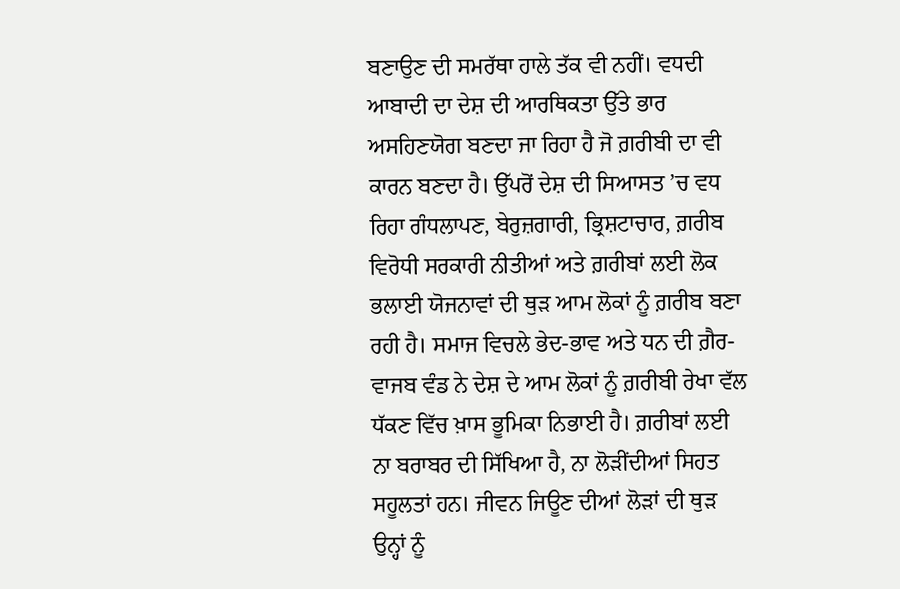ਬਣਾਉਣ ਦੀ ਸਮਰੱਥਾ ਹਾਲੇ ਤੱਕ ਵੀ ਨਹੀਂ। ਵਧਦੀ ਆਬਾਦੀ ਦਾ ਦੇਸ਼ ਦੀ ਆਰਥਿਕਤਾ ਉੱਤੇ ਭਾਰ ਅਸਹਿਣਯੋਗ ਬਣਦਾ ਜਾ ਰਿਹਾ ਹੈ ਜੋ ਗ਼ਰੀਬੀ ਦਾ ਵੀ ਕਾਰਨ ਬਣਦਾ ਹੈ। ਉੱਪਰੋਂ ਦੇਸ਼ ਦੀ ਸਿਆਸਤ ’ਚ ਵਧ ਰਿਹਾ ਗੰਧਲਾਪਣ, ਬੇਰੁਜ਼ਗਾਰੀ, ਭ੍ਰਿਸ਼ਟਾਚਾਰ, ਗ਼ਰੀਬ ਵਿਰੋਧੀ ਸਰਕਾਰੀ ਨੀਤੀਆਂ ਅਤੇ ਗ਼ਰੀਬਾਂ ਲਈ ਲੋਕ ਭਲਾਈ ਯੋਜਨਾਵਾਂ ਦੀ ਥੁੜ ਆਮ ਲੋਕਾਂ ਨੂੰ ਗ਼ਰੀਬ ਬਣਾ ਰਹੀ ਹੈ। ਸਮਾਜ ਵਿਚਲੇ ਭੇਦ-ਭਾਵ ਅਤੇ ਧਨ ਦੀ ਗ਼ੈਰ-ਵਾਜਬ ਵੰਡ ਨੇ ਦੇਸ਼ ਦੇ ਆਮ ਲੋਕਾਂ ਨੂੰ ਗ਼ਰੀਬੀ ਰੇਖਾ ਵੱਲ ਧੱਕਣ ਵਿੱਚ ਖ਼ਾਸ ਭੂਮਿਕਾ ਨਿਭਾਈ ਹੈ। ਗ਼ਰੀਬਾਂ ਲਈ ਨਾ ਬਰਾਬਰ ਦੀ ਸਿੱਖਿਆ ਹੈ, ਨਾ ਲੋੜੀਂਦੀਆਂ ਸਿਹਤ ਸਹੂਲਤਾਂ ਹਨ। ਜੀਵਨ ਜਿਊਣ ਦੀਆਂ ਲੋੜਾਂ ਦੀ ਥੁੜ ਉਨ੍ਹਾਂ ਨੂੰ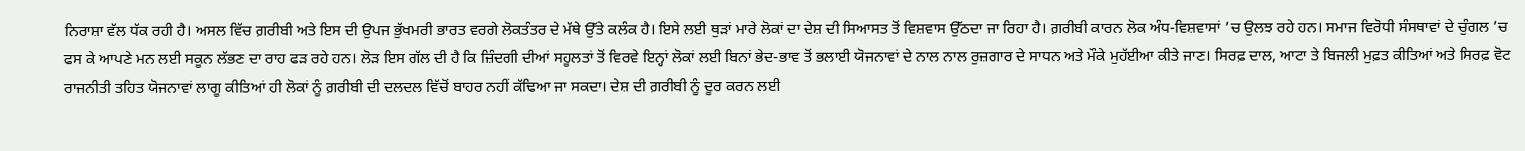ਨਿਰਾਸ਼ਾ ਵੱਲ ਧੱਕ ਰਹੀ ਹੈ। ਅਸਲ ਵਿੱਚ ਗ਼ਰੀਬੀ ਅਤੇ ਇਸ ਦੀ ਉਪਜ ਭੁੱਖਮਰੀ ਭਾਰਤ ਵਰਗੇ ਲੋਕਤੰਤਰ ਦੇ ਮੱਥੇ ਉੱਤੇ ਕਲੰਕ ਹੈ। ਇਸੇ ਲਈ ਥੁੜਾਂ ਮਾਰੇ ਲੋਕਾਂ ਦਾ ਦੇਸ਼ ਦੀ ਸਿਆਸਤ ਤੋਂ ਵਿਸ਼ਵਾਸ ਉੱਠਦਾ ਜਾ ਰਿਹਾ ਹੈ। ਗ਼ਰੀਬੀ ਕਾਰਨ ਲੋਕ ਅੰਧ-ਵਿਸ਼ਵਾਸਾਂ ’ਚ ਉਲਝ ਰਹੇ ਹਨ। ਸਮਾਜ ਵਿਰੋਧੀ ਸੰਸਥਾਵਾਂ ਦੇ ਚੁੰਗਲ ’ਚ ਫਸ ਕੇ ਆਪਣੇ ਮਨ ਲਈ ਸਕੂਨ ਲੱਭਣ ਦਾ ਰਾਹ ਫੜ ਰਹੇ ਹਨ। ਲੋੜ ਇਸ ਗੱਲ ਦੀ ਹੈ ਕਿ ਜ਼ਿੰਦਗੀ ਦੀਆਂ ਸਹੂਲਤਾਂ ਤੋਂ ਵਿਰਵੇ ਇਨ੍ਹਾਂ ਲੋਕਾਂ ਲਈ ਬਿਨਾਂ ਭੇਦ-ਭਾਵ ਤੋਂ ਭਲਾਈ ਯੋਜਨਾਵਾਂ ਦੇ ਨਾਲ ਨਾਲ ਰੁਜ਼ਗਾਰ ਦੇ ਸਾਧਨ ਅਤੇ ਮੌਕੇ ਮੁਹੱਈਆ ਕੀਤੇ ਜਾਣ। ਸਿਰਫ਼ ਦਾਲ, ਆਟਾ ਤੇ ਬਿਜਲੀ ਮੁਫ਼ਤ ਕੀਤਿਆਂ ਅਤੇ ਸਿਰਫ਼ ਵੋਟ ਰਾਜਨੀਤੀ ਤਹਿਤ ਯੋਜਨਾਵਾਂ ਲਾਗੂ ਕੀਤਿਆਂ ਹੀ ਲੋਕਾਂ ਨੂੰ ਗ਼ਰੀਬੀ ਦੀ ਦਲਦਲ ਵਿੱਚੋਂ ਬਾਹਰ ਨਹੀਂ ਕੱਢਿਆ ਜਾ ਸਕਦਾ। ਦੇਸ਼ ਦੀ ਗ਼ਰੀਬੀ ਨੂੰ ਦੂਰ ਕਰਨ ਲਈ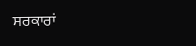ਸਰਕਾਰਾਂ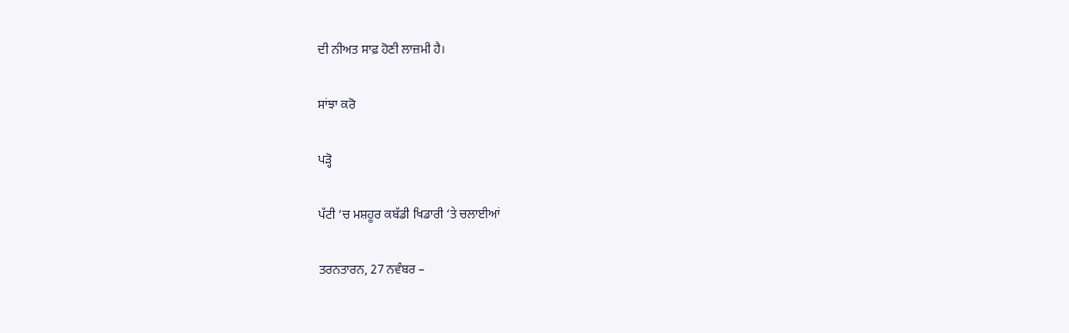ਦੀ ਨੀਅਤ ਸਾਫ਼ ਹੋਣੀ ਲਾਜ਼ਮੀ ਹੈ।

ਸਾਂਝਾ ਕਰੋ

ਪੜ੍ਹੋ

ਪੱਟੀ ‘ਚ ਮਸ਼ਹੂਰ ਕਬੱਡੀ ਖਿਡਾਰੀ ‘ਤੇ ਚਲਾਈਆਂ

ਤਰਨਤਾਰਨ, 27 ਨਵੰਬਰ –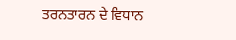ਤਰਨਤਾਰਨ ਦੇ ਵਿਧਾਨ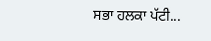ਸਭਾ ਹਲਕਾ ਪੱਟੀ...